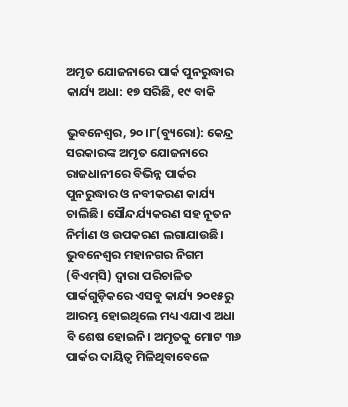ଅମୃତ ଯୋଜନାରେ ପାର୍କ ପୁନରୁଦ୍ଧାର କାର୍ଯ୍ୟ ଅଧା: ୧୭ ସରିଛି, ୧୯ ବାକି

ଭୁବନେଶ୍ୱର, ୨୦।୮(ବ୍ୟୁରୋ): କେନ୍ଦ୍ର ସରକାରଙ୍କ ଅମୃତ ଯୋଜନାରେ ରାଜଧାନୀରେ ବିଭିନ୍ନ ପାର୍କର ପୁନରୁଦ୍ଧାର ଓ ନବୀକରଣ କାର୍ଯ୍ୟ ଚାଲିଛି। ସୌନ୍ଦର୍ଯ୍ୟକରଣ ସହ ନୂତନ ନିର୍ମାଣ ଓ ଉପକରଣ ଲଗାଯାଉଛି। ଭୁବନେଶ୍ୱର ମହାନଗର ନିଗମ (ବିଏମ୍‌ସି) ଦ୍ୱାରା ପରିଚାଳିତ ପାର୍କଗୁଡ଼ିକରେ ଏସବୁ କାର୍ଯ୍ୟ ୨୦୧୫ରୁ ଆରମ୍ଭ ହୋଇଥିଲେ ମଧ୍ୟ ଏଯାଏ ଅଧା ବି ଶେଷ ହୋଇନି। ଅମୃତକୁ ମୋଟ ୩୬ ପାର୍କର ଦାୟିତ୍ୱ ମିଳିଥିବାବେଳେ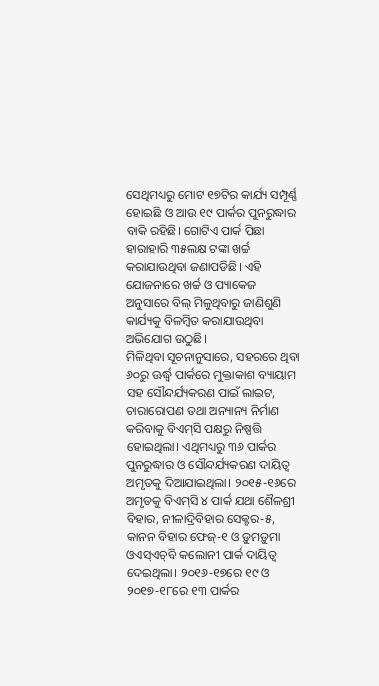ସେଥିମଧ୍ୟରୁ ମୋଟ ୧୭ଟିର କାର୍ଯ୍ୟ ସମ୍ପୂର୍ଣ୍ଣ ହୋଇଛି ଓ ଆଉ ୧୯ ପାର୍କର ପୁନରୁଦ୍ଧାର ବାକି ରହିଛି। ଗୋଟିଏ ପାର୍କ ପିଛା ହାରାହାରି ୩୫ଲକ୍ଷ ଟଙ୍କା ଖର୍ଚ୍ଚ କରାଯାଉଥିବା ଜଣାପଡିଛି। ଏହି ଯୋଜନାରେ ଖର୍ଚ୍ଚ ଓ ପ୍ୟାକେଜ ଅନୁସାରେ ବିଲ୍‌ ମିଳୁଥିବାରୁ ଜାଣିଶୁଣି କାର୍ଯ୍ୟକୁ ବିଳମ୍ବିତ କରାଯାଉଥିବା ଅଭିଯୋଗ ଉଠୁଛି।
ମିଳିଥିବା ସୂଚନାନୁସାରେ, ସହରରେ ଥିବା ୬୦ରୁ ଊର୍ଦ୍ଧ୍ୱ ପାର୍କରେ ମୁକ୍ତାକାଶ ବ୍ୟାୟାମ ସହ ସୌନ୍ଦର୍ଯ୍ୟକରଣ ପାଇଁ ଲାଇଟ, ଚାରାରୋପଣ ତଥା ଅନ୍ୟାନ୍ୟ ନିର୍ମାଣ କରିବାକୁ ବିଏମ୍‌ସି ପକ୍ଷରୁ ନିଷ୍ପତ୍ତି ହୋଇଥିଲା। ଏଥିମଧ୍ୟରୁ ୩୬ ପାର୍କର ପୁନରୁଦ୍ଧାର ଓ ସୌନ୍ଦର୍ଯ୍ୟକରଣ ଦାୟିତ୍ୱ ଅମୃତକୁ ଦିଆଯାଇଥିଲା। ୨୦୧୫-୧୬ରେ ଅମୃତକୁ ବିଏମ୍‌ସି ୪ ପାର୍କ ଯଥା ଶୈଳଶ୍ରୀ ବିହାର, ନୀଳାଦ୍ରିବିହାର ସେକ୍ଟର-୫, କାନନ ବିହାର ଫେଜ୍‌-୧ ଓ ଡ଼ୁମଡ଼ୁମା ଓଏସ୍‌ଏଚ୍‌ବି କଲୋନୀ ପାର୍କ ଦାୟିତ୍ୱ ଦେଇଥିଲା। ୨୦୧୬-୧୭ରେ ୧୯ ଓ ୨୦୧୭-୧୮ରେ ୧୩ ପାର୍କର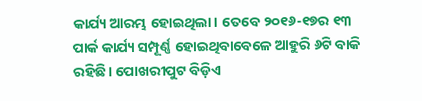କାର୍ଯ୍ୟ ଆରମ୍ଭ ହୋଇଥିଲା। ତେବେ ୨୦୧୬-୧୭ର ୧୩ ପାର୍କ କାର୍ଯ୍ୟ ସମ୍ପୂର୍ଣ୍ଣ ହୋଇଥିବାବେଳେ ଆହୁରି ୬ଟି ବାକି ରହିଛି। ପୋଖରୀପୁଟ ବିଡ଼ିଏ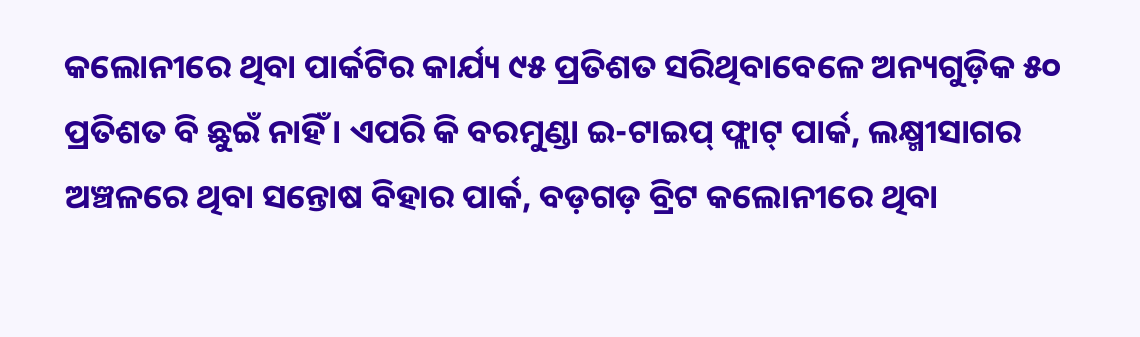କଲୋନୀରେ ଥିବା ପାର୍କଟିର କାର୍ଯ୍ୟ ୯୫ ପ୍ରତିଶତ ସରିଥିବାବେଳେ ଅନ୍ୟଗୁଡ଼ିକ ୫୦ ପ୍ରତିଶତ ବି ଛୁଇଁ ନାହିଁ। ଏପରି କି ବରମୁଣ୍ଡା ଇ-ଟାଇପ୍‌ ଫ୍ଲାଟ୍‌ ପାର୍କ, ଲକ୍ଷ୍ମୀସାଗର ଅଞ୍ଚଳରେ ଥିବା ସନ୍ତୋଷ ବିହାର ପାର୍କ, ବଡ଼ଗଡ଼ ବ୍ରିଟ କଲୋନୀରେ ଥିବା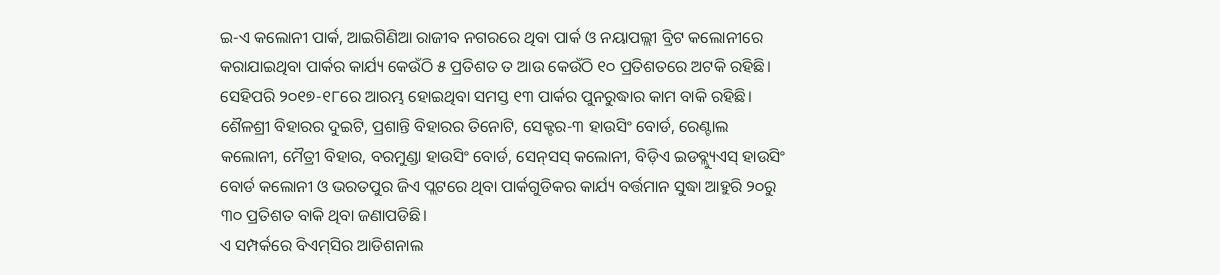ଇ-ଏ କଲୋନୀ ପାର୍କ, ଆଇଗିଣିଆ ରାଜୀବ ନଗରରେ ଥିବା ପାର୍କ ଓ ନୟାପଲ୍ଲୀ ବ୍ରିଟ କଲୋନୀରେ କରାଯାଇଥିବା ପାର୍କର କାର୍ଯ୍ୟ କେଉଁଠି ୫ ପ୍ରତିଶତ ତ ଆଉ କେଉଁଠି ୧୦ ପ୍ରତିଶତରେ ଅଟକି ରହିଛି।
ସେହିପରି ୨୦୧୭-୧୮ରେ ଆରମ୍ଭ ହୋଇଥିବା ସମସ୍ତ ୧୩ ପାର୍କର ପୁନରୁଦ୍ଧାର କାମ ବାକି ରହିଛି। ଶୈଳଶ୍ରୀ ବିହାରର ଦୁଇଟି, ପ୍ରଶାନ୍ତି ବିହାରର ତିନୋଟି, ସେକ୍ଟର-୩ ହାଉସିଂ ବୋର୍ଡ, ରେଣ୍ଟାଲ କଲୋନୀ, ମୈତ୍ରୀ ବିହାର, ବରମୁଣ୍ଡା ହାଉସିଂ ବୋର୍ଡ, ସେନ୍‌ସସ୍‌ କଲୋନୀ, ବିଡ଼ିଏ ଇଡବ୍ଲ୍ୟୁଏସ୍‌ ହାଉସିଂ ବୋର୍ଡ କଲୋନୀ ଓ ଭରତପୁର ଜିଏ ପ୍ଲଟରେ ଥିବା ପାର୍କଗୁଡିକର କାର୍ଯ୍ୟ ବର୍ତ୍ତମାନ ସୁଦ୍ଧା ଆହୁରି ୨୦ରୁ ୩୦ ପ୍ରତିଶତ ବାକି ଥିବା ଜଣାପଡିଛି।
ଏ ସମ୍ପର୍କରେ ବିଏମ୍‌ସିର ଆଡିଶନାଲ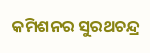କମିଶନର ସୁରଥଚନ୍ଦ୍ର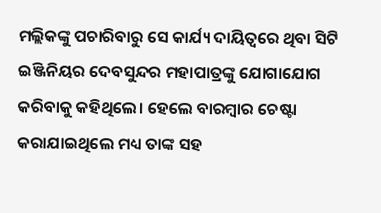ମଲ୍ଲିକଙ୍କୁ ପଚାରିବାରୁ ସେ କାର୍ଯ୍ୟ ଦାୟିତ୍ୱରେ ଥିବା ସିଟି ଇଞ୍ଜିନିୟର ଦେବସୁନ୍ଦର ମହାପାତ୍ରଙ୍କୁ ଯୋଗାଯୋଗ କରିବାକୁ କହିଥିଲେ। ହେଲେ ବାରମ୍ବାର ଚେଷ୍ଟା କରାଯାଇଥିଲେ ମଧ୍ୟ ତାଙ୍କ ସହ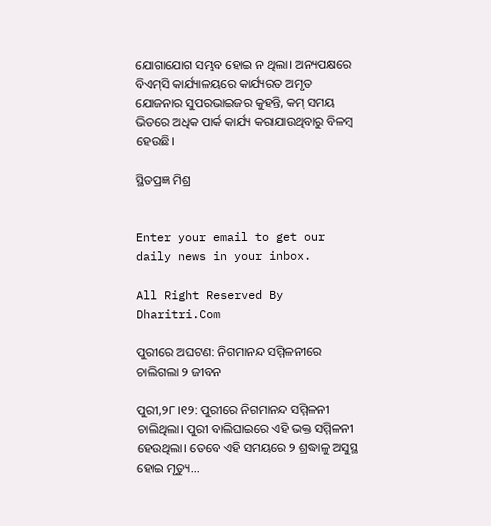ଯୋଗାଯୋଗ ସମ୍ଭବ ହୋଇ ନ ଥିଲା। ଅନ୍ୟପକ୍ଷରେ ବିଏମ୍‌ସି କାର୍ଯ୍ୟାଳୟରେ କାର୍ଯ୍ୟରତ ଅମୃତ ଯୋଜନାର ସୁପରଭାଇଜର କୁହନ୍ତି, କମ୍‌ ସମୟ ଭିତରେ ଅଧିକ ପାର୍କ କାର୍ଯ୍ୟ କରାଯାଉଥିବାରୁ ବିଳମ୍ବ ହେଉଛି।

ସ୍ଥିତପ୍ରଜ୍ଞ ମିଶ୍ର


Enter your email to get our daily news in your inbox.

All Right Reserved By Dharitri.Com

ପୁରୀରେ ଅଘଟଣ: ନିଗମାନନ୍ଦ ସମ୍ମିଳନୀରେ ଚାଲିଗଲା ୨ ଜୀବନ

ପୁରୀ,୨୮।୧୨: ପୁରୀରେ ନିଗମାନନ୍ଦ ସମ୍ମିଳନୀ ଚାଲିଥିଲା। ପୁରୀ ବାଲିଘାଇରେ ଏହି ଭକ୍ତ ସମ୍ମିଳନୀ ହେଉଥିଲା। ତେବେ ଏହି ସମୟରେ ୨ ଶ୍ରଦ୍ଧାଳୁ ଅସୁସ୍ଥ ହୋଇ ମୃତ୍ୟୁ...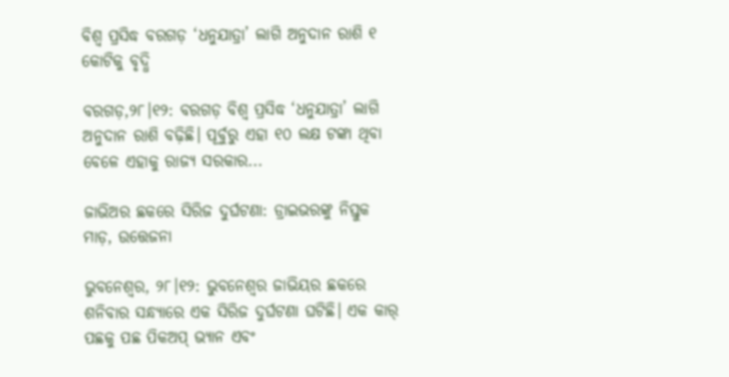ବିଶ୍ୱ ପ୍ରସିଦ୍ଧ ବରଗଡ଼ ‘ଧନୁଯାତ୍ରା’ ଲାଗି ଅନୁଦାନ ରାଶି ୧ କୋଟିକୁ ବୃଦ୍ଧି

ବରଗଡ଼,୨୮।୧୨: ବରଗଡ଼ ବିଶ୍ୱ ପ୍ରସିଦ୍ଧ ‘ଧନୁଯାତ୍ରା’ ଲାଗି ଅନୁଦାନ ରାଶି ବଢ଼ିଛି। ପୂର୍ବୁରୁ ଏହା ୧୦ ଲକ୍ଷ ଟଙ୍କା ଥିବା ବେଳେ ଏହାକୁ ରାଜ୍ୟ ସରକାର...

ଜାଭିଅର ଛକରେ ସିରିଜ ଦୁର୍ଘଟଣା: ଡ୍ରାଇଭରଙ୍କୁ ନିସ୍ତୁକ ମାଡ଼, ଉତ୍ତେଜନା

ଭୁବନେଶ୍ୱର, ୨୮।୧୨: ଭୁବନେଶ୍ୱର ଜାଭିୟର ଛକରେ ଶନିବାର ସନ୍ଧ୍ୟାରେ ଏକ ସିରିଜ ଦୁର୍ଘଟଣା ଘଟିଛି। ଏକ କାର୍‌ ପଛକୁ ପଛ ପିକଅପ୍‌ ଭ୍ୟାନ ଏବଂ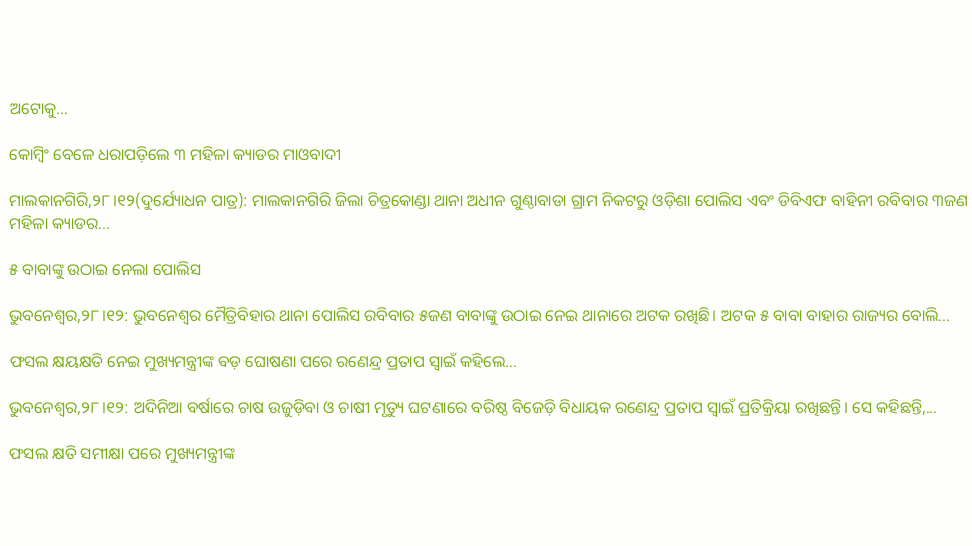ଅଟୋକୁ...

କୋମ୍ବିଂ ବେଳେ ଧରାପଡ଼ିଲେ ୩ ମହିଳା କ୍ୟାଡର ମାଓବାଦୀ

ମାଲକାନଗିରି,୨୮।୧୨(ଦୁର୍ଯ୍ୟୋଧନ ପାତ୍ର): ମାଲକାନଗିରି ଜିଲା ଚିତ୍ରକୋଣ୍ଡା ଥାନା ଅଧୀନ ଗୁଣ୍ଠାବାଡା ଗ୍ରାମ ନିକଟରୁ ଓଡ଼ିଶା ପୋଲିସ ଏବଂ ଡିବିଏଫ ବାହିନୀ ରବିବାର ୩ଜଣ ମହିଳା କ୍ୟାଡର...

୫ ବାବାଙ୍କୁ ଉଠାଇ ନେଲା ପୋଲିସ

ଭୁବନେଶ୍ବର,୨୮।୧୨: ଭୁବନେଶ୍ବର ମୈତ୍ରିବିହାର ଥାନା ପୋଲିସ ରବିବାର ୫ଜଣ ବାବାଙ୍କୁ ଉଠାଇ ନେଇ ଥାନାରେ ଅଟକ ରଖିଛି। ଅଟକ ୫ ବାବା ବାହାର ରାଜ୍ୟର ବୋଲି...

ଫସଲ କ୍ଷୟକ୍ଷତି ନେଇ ମୁଖ୍ୟମନ୍ତ୍ରୀଙ୍କ ବଡ଼ ଘୋଷଣା ପରେ ରଣେନ୍ଦ୍ର ପ୍ରତାପ ସ୍ବାଇଁ କହିଲେ…

ଭୁବନେଶ୍ୱର,୨୮।୧୨: ଅଦିନିଆ ବର୍ଷାରେ ଚାଷ ଉଜୁଡ଼ିବା ଓ ଚାଷୀ ମୃତ୍ୟୁ ଘଟଣାରେ ବରିଷ୍ଠ ବିଜେଡ଼ି ବିଧାୟକ ରଣେନ୍ଦ୍ର ପ୍ରତାପ ସ୍ବାଇଁ ପ୍ରତିକ୍ରିୟା ରଖିଛନ୍ତି। ସେ କହିଛନ୍ତି,...

ଫସଲ କ୍ଷତି ସମୀକ୍ଷା ପରେ ମୁଖ୍ୟମନ୍ତ୍ରୀଙ୍କ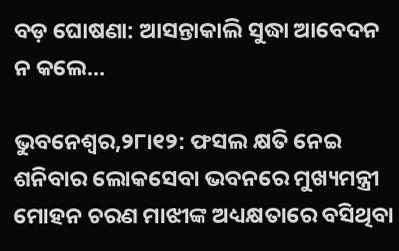ବଡ଼ ଘୋଷଣା: ଆସନ୍ତାକାଲି ସୁଦ୍ଧା ଆବେଦନ ନ କଲେ…

ଭୁବନେଶ୍ୱର,୨୮ା୧୨: ଫସଲ କ୍ଷତି ନେଇ ଶନିବାର ଲୋକସେବା ଭବନରେ ମୁଖ୍ୟମନ୍ତ୍ରୀ ମୋହନ ଚରଣ ମାଝୀଙ୍କ ଅଧ୍ୟକ୍ଷତାରେ ବସିଥିବା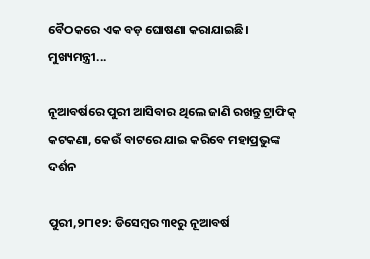ବୈଠକରେ ଏକ ବଡ଼ ଘୋଷଣା କରାଯାଇଛି। ମୁଖ୍ୟମନ୍ତ୍ରୀ...

ନୂଆବର୍ଷରେ ପୁରୀ ଆସିବାର ଥିଲେ ଜାଣି ରଖନ୍ତୁ ଟ୍ରାଫିକ୍‌ କଟକଣା, କେଉଁ ବାଟରେ ଯାଇ କରିବେ ମହାପ୍ରଭୁଙ୍କ ଦର୍ଶନ

ପୁରୀ,୨୮ା୧୨: ଡିସେମ୍ବର ୩୧ରୁ ନୂଆବର୍ଷ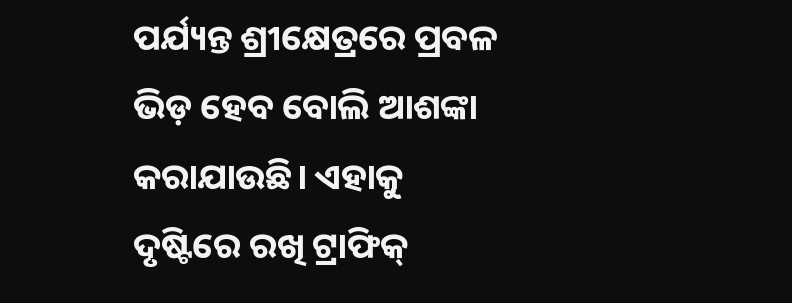ପର୍ଯ୍ୟନ୍ତ ଶ୍ରୀକ୍ଷେତ୍ରରେ ପ୍ରବଳ ଭିଡ଼ ହେବ ବୋଲି ଆଶଙ୍କା କରାଯାଉଛି। ଏହାକୁ ଦୃଷ୍ଟିରେ ରଖି ଟ୍ରାଫିକ୍‌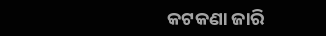କଟକଣା ଜାରି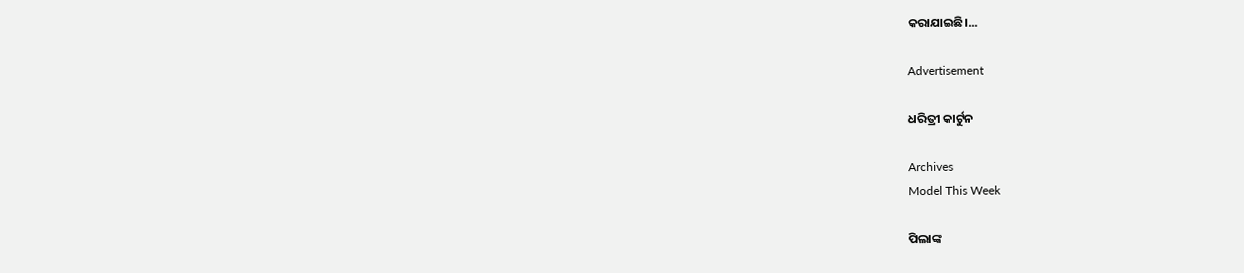କରାଯାଇଛି।...

Advertisement

ଧରିତ୍ରୀ କାର୍ଟୁନ

Archives
Model This Week

ପିଲାଙ୍କ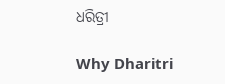ଧରିତ୍ରୀ

Why Dharitri